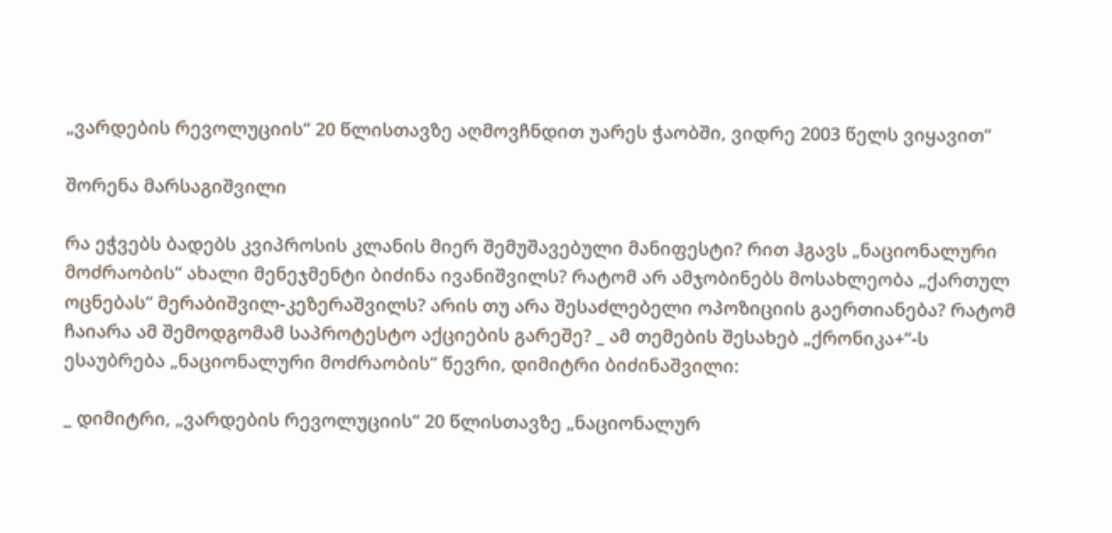„ვარდების რევოლუციის“ 20 წლისთავზე აღმოვჩნდით უარეს ჭაობში, ვიდრე 2003 წელს ვიყავით“

შორენა მარსაგიშვილი

რა ეჭვებს ბადებს კვიპროსის კლანის მიერ შემუშავებული მანიფესტი? რით ჰგავს „ნაციონალური მოძრაობის“ ახალი მენეჯმენტი ბიძინა ივანიშვილს? რატომ არ ამჯობინებს მოსახლეობა „ქართულ ოცნებას“ მერაბიშვილ-კეზერაშვილს? არის თუ არა შესაძლებელი ოპოზიციის გაერთიანება? რატომ ჩაიარა ამ შემოდგომამ საპროტესტო აქციების გარეშე? _ ამ თემების შესახებ „ქრონიკა+“-ს ესაუბრება „ნაციონალური მოძრაობის“ წევრი, დიმიტრი ბიძინაშვილი:

_ დიმიტრი, „ვარდების რევოლუციის“ 20 წლისთავზე „ნაციონალურ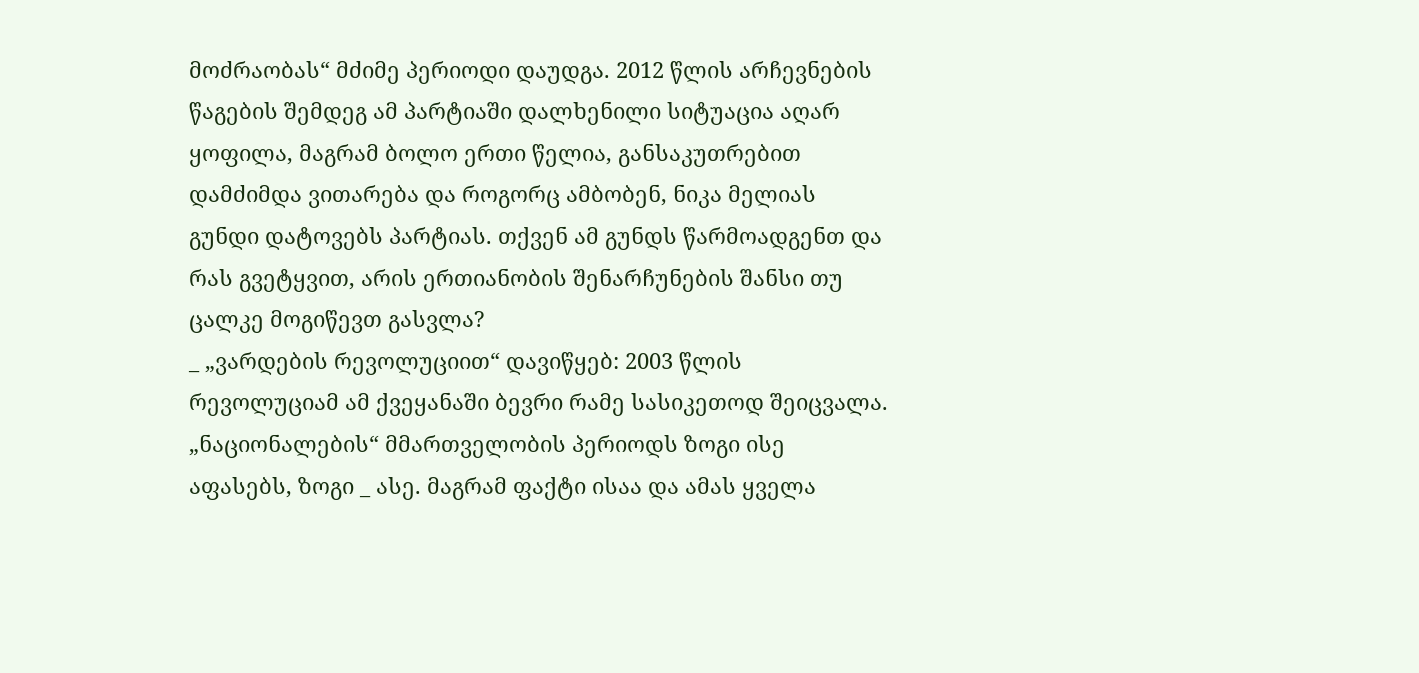მოძრაობას“ მძიმე პერიოდი დაუდგა. 2012 წლის არჩევნების წაგების შემდეგ ამ პარტიაში დალხენილი სიტუაცია აღარ ყოფილა, მაგრამ ბოლო ერთი წელია, განსაკუთრებით დამძიმდა ვითარება და როგორც ამბობენ, ნიკა მელიას გუნდი დატოვებს პარტიას. თქვენ ამ გუნდს წარმოადგენთ და რას გვეტყვით, არის ერთიანობის შენარჩუნების შანსი თუ ცალკე მოგიწევთ გასვლა?
_ „ვარდების რევოლუციით“ დავიწყებ: 2003 წლის რევოლუციამ ამ ქვეყანაში ბევრი რამე სასიკეთოდ შეიცვალა. „ნაციონალების“ მმართველობის პერიოდს ზოგი ისე აფასებს, ზოგი _ ასე. მაგრამ ფაქტი ისაა და ამას ყველა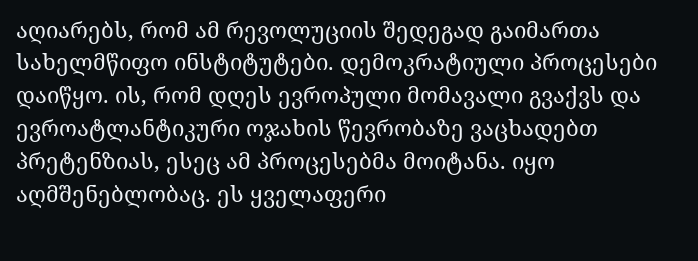აღიარებს, რომ ამ რევოლუციის შედეგად გაიმართა სახელმწიფო ინსტიტუტები. დემოკრატიული პროცესები დაიწყო. ის, რომ დღეს ევროპული მომავალი გვაქვს და ევროატლანტიკური ოჯახის წევრობაზე ვაცხადებთ პრეტენზიას, ესეც ამ პროცესებმა მოიტანა. იყო აღმშენებლობაც. ეს ყველაფერი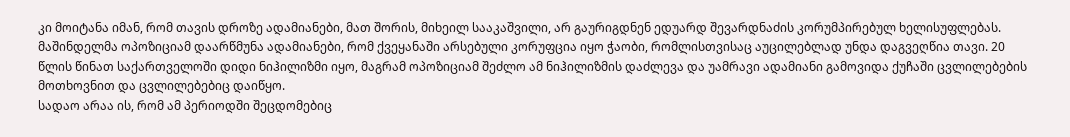კი მოიტანა იმან, რომ თავის დროზე ადამიანები, მათ შორის, მიხეილ სააკაშვილი, არ გაურიგდნენ ედუარდ შევარდნაძის კორუმპირებულ ხელისუფლებას. მაშინდელმა ოპოზიციამ დაარწმუნა ადამიანები, რომ ქვეყანაში არსებული კორუფცია იყო ჭაობი, რომლისთვისაც აუცილებლად უნდა დაგვეღწია თავი. 20 წლის წინათ საქართველოში დიდი ნიჰილიზმი იყო, მაგრამ ოპოზიციამ შეძლო ამ ნიჰილიზმის დაძლევა და უამრავი ადამიანი გამოვიდა ქუჩაში ცვლილებების მოთხოვნით და ცვლილებებიც დაიწყო.
სადაო არაა ის, რომ ამ პერიოდში შეცდომებიც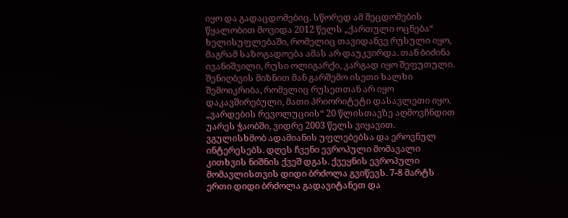იყო და გადაცდომებიც. სწორედ ამ შეცდომების წყალობით მოვიდა 2012 წელს „ქართული ოცნება“ ხელისუფლებაში, რომელიც თავიდანვე რუსული იყო, მაგრამ საზოგადოება ამას არ დაუკვირდა. თან ბიძინა ივანიშვილი, რუსი ოლიგარქი, კარგად იყო შეფუთული. შენიღბვის მიზნით მან გარშემო ისეთი ხალხი შემოიკრიბა, რომელიც რუსეთთან არ იყო დაკავშირებული, მათი პრიორიტეტი დასავლეთი იყო. „ვარდების რევოლუციის“ 20 წლისთავზე აღმოვჩნდით უარეს ჭაობში, ვიდრე 2003 წელს ვიყავით. ვგულისხმობ ადამიანის უფლებებსა და ეროვნულ ინტერესებს. დღეს ჩვენი ევროპული მომავალი კითხვის ნიშნის ქვეშ დგას. ქვეყნის ევროპული მომავლისთვის დიდი ბრძოლა გვიწევს. 7-8 მარტს ერთი დიდი ბრძოლა გადავიტანეთ და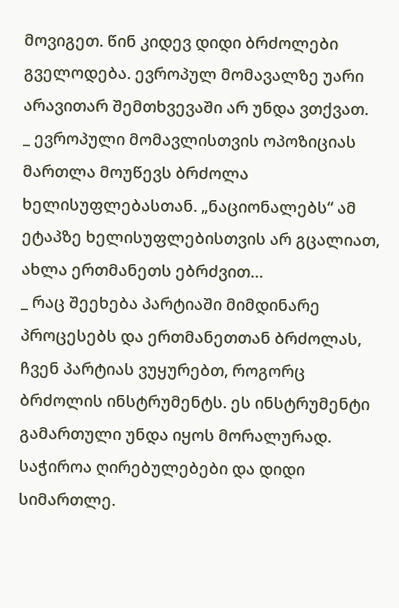მოვიგეთ. წინ კიდევ დიდი ბრძოლები გველოდება. ევროპულ მომავალზე უარი არავითარ შემთხვევაში არ უნდა ვთქვათ.
_ ევროპული მომავლისთვის ოპოზიციას მართლა მოუწევს ბრძოლა ხელისუფლებასთან. „ნაციონალებს“ ამ ეტაპზე ხელისუფლებისთვის არ გცალიათ, ახლა ერთმანეთს ებრძვით…
_ რაც შეეხება პარტიაში მიმდინარე პროცესებს და ერთმანეთთან ბრძოლას, ჩვენ პარტიას ვუყურებთ, როგორც ბრძოლის ინსტრუმენტს. ეს ინსტრუმენტი გამართული უნდა იყოს მორალურად. საჭიროა ღირებულებები და დიდი სიმართლე.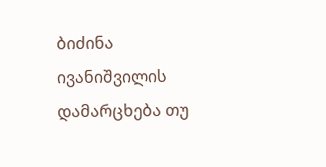ბიძინა ივანიშვილის დამარცხება თუ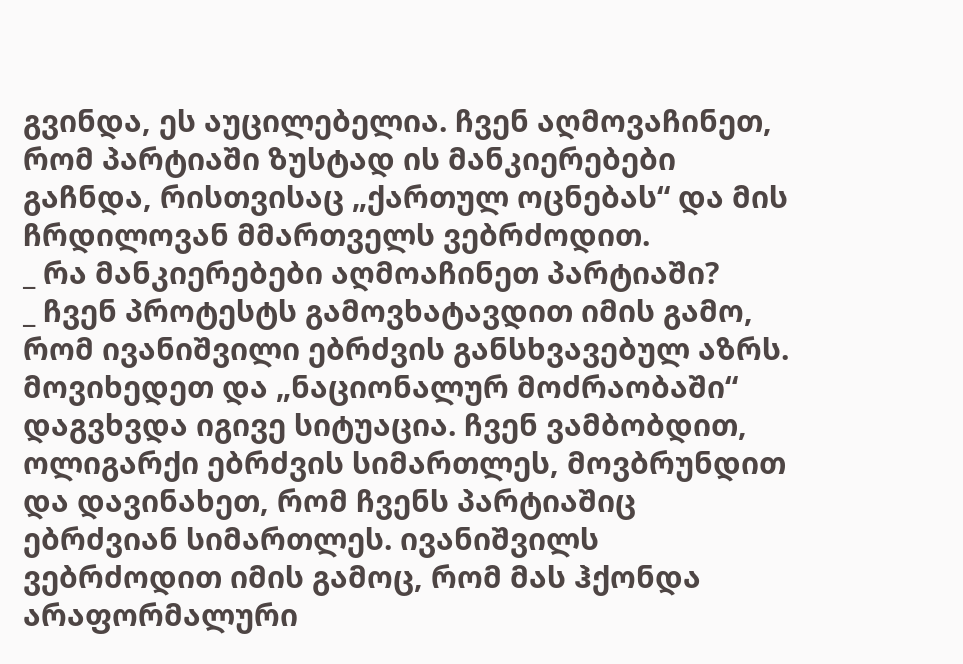გვინდა, ეს აუცილებელია. ჩვენ აღმოვაჩინეთ, რომ პარტიაში ზუსტად ის მანკიერებები გაჩნდა, რისთვისაც „ქართულ ოცნებას“ და მის ჩრდილოვან მმართველს ვებრძოდით.
_ რა მანკიერებები აღმოაჩინეთ პარტიაში?
_ ჩვენ პროტესტს გამოვხატავდით იმის გამო, რომ ივანიშვილი ებრძვის განსხვავებულ აზრს. მოვიხედეთ და „ნაციონალურ მოძრაობაში“ დაგვხვდა იგივე სიტუაცია. ჩვენ ვამბობდით, ოლიგარქი ებრძვის სიმართლეს, მოვბრუნდით და დავინახეთ, რომ ჩვენს პარტიაშიც ებრძვიან სიმართლეს. ივანიშვილს ვებრძოდით იმის გამოც, რომ მას ჰქონდა არაფორმალური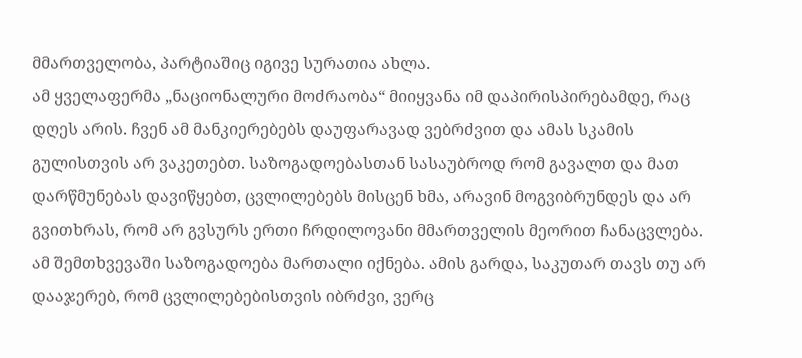მმართველობა, პარტიაშიც იგივე სურათია ახლა.
ამ ყველაფერმა „ნაციონალური მოძრაობა“ მიიყვანა იმ დაპირისპირებამდე, რაც დღეს არის. ჩვენ ამ მანკიერებებს დაუფარავად ვებრძვით და ამას სკამის გულისთვის არ ვაკეთებთ. საზოგადოებასთან სასაუბროდ რომ გავალთ და მათ დარწმუნებას დავიწყებთ, ცვლილებებს მისცენ ხმა, არავინ მოგვიბრუნდეს და არ გვითხრას, რომ არ გვსურს ერთი ჩრდილოვანი მმართველის მეორით ჩანაცვლება. ამ შემთხვევაში საზოგადოება მართალი იქნება. ამის გარდა, საკუთარ თავს თუ არ დააჯერებ, რომ ცვლილებებისთვის იბრძვი, ვერც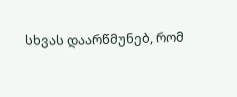სხვას დაარწმუნებ, რომ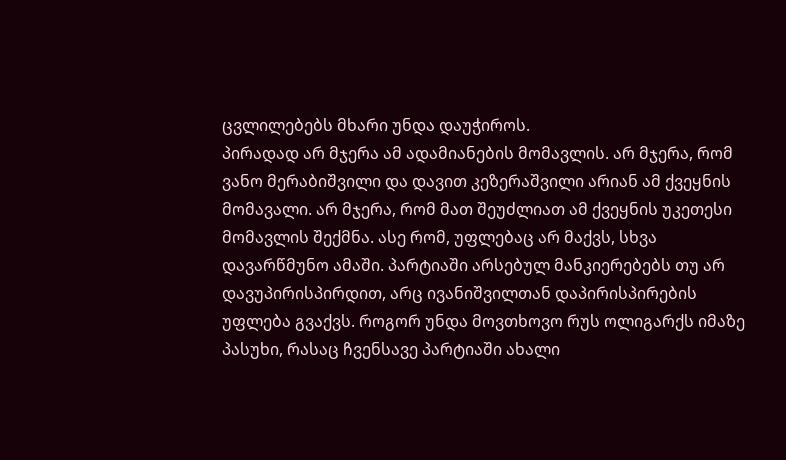ცვლილებებს მხარი უნდა დაუჭიროს.
პირადად არ მჯერა ამ ადამიანების მომავლის. არ მჯერა, რომ ვანო მერაბიშვილი და დავით კეზერაშვილი არიან ამ ქვეყნის მომავალი. არ მჯერა, რომ მათ შეუძლიათ ამ ქვეყნის უკეთესი მომავლის შექმნა. ასე რომ, უფლებაც არ მაქვს, სხვა დავარწმუნო ამაში. პარტიაში არსებულ მანკიერებებს თუ არ დავუპირისპირდით, არც ივანიშვილთან დაპირისპირების უფლება გვაქვს. როგორ უნდა მოვთხოვო რუს ოლიგარქს იმაზე პასუხი, რასაც ჩვენსავე პარტიაში ახალი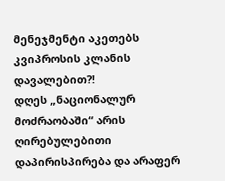მენეჯმენტი აკეთებს კვიპროსის კლანის დავალებით?!
დღეს „ნაციონალურ მოძრაობაში“ არის ღირებულებითი დაპირისპირება და არაფერ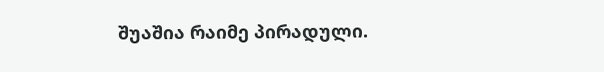შუაშია რაიმე პირადული.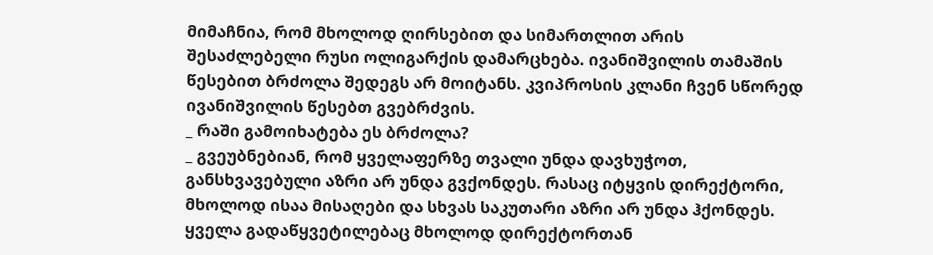მიმაჩნია, რომ მხოლოდ ღირსებით და სიმართლით არის შესაძლებელი რუსი ოლიგარქის დამარცხება. ივანიშვილის თამაშის წესებით ბრძოლა შედეგს არ მოიტანს. კვიპროსის კლანი ჩვენ სწორედ ივანიშვილის წესებთ გვებრძვის.
_ რაში გამოიხატება ეს ბრძოლა?
_ გვეუბნებიან, რომ ყველაფერზე თვალი უნდა დავხუჭოთ, განსხვავებული აზრი არ უნდა გვქონდეს. რასაც იტყვის დირექტორი, მხოლოდ ისაა მისაღები და სხვას საკუთარი აზრი არ უნდა ჰქონდეს. ყველა გადაწყვეტილებაც მხოლოდ დირექტორთან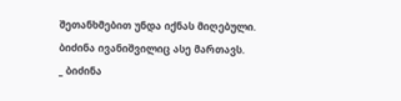შეთანხმებით უნდა იქნას მიღებული. ბიძინა ივანიშვილიც ასე მართავს.
_ ბიძინა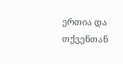ერთია და თქვენთან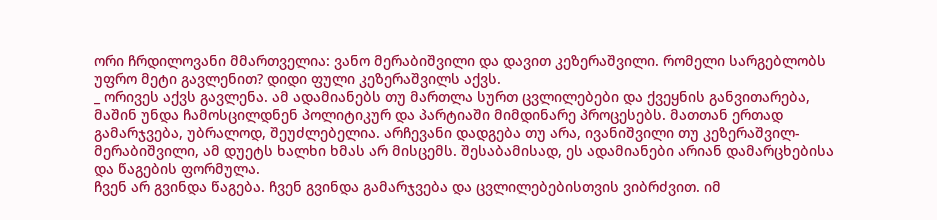ორი ჩრდილოვანი მმართველია: ვანო მერაბიშვილი და დავით კეზერაშვილი. რომელი სარგებლობს უფრო მეტი გავლენით? დიდი ფული კეზერაშვილს აქვს.
_ ორივეს აქვს გავლენა. ამ ადამიანებს თუ მართლა სურთ ცვლილებები და ქვეყნის განვითარება, მაშინ უნდა ჩამოსცილდნენ პოლიტიკურ და პარტიაში მიმდინარე პროცესებს. მათთან ერთად გამარჯვება, უბრალოდ, შეუძლებელია. არჩევანი დადგება თუ არა, ივანიშვილი თუ კეზერაშვილ-მერაბიშვილი, ამ დუეტს ხალხი ხმას არ მისცემს. შესაბამისად, ეს ადამიანები არიან დამარცხებისა და წაგების ფორმულა.
ჩვენ არ გვინდა წაგება. ჩვენ გვინდა გამარჯვება და ცვლილებებისთვის ვიბრძვით. იმ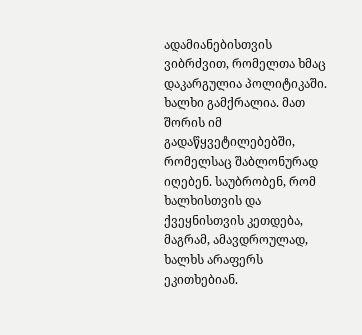ადამიანებისთვის ვიბრძვით, რომელთა ხმაც დაკარგულია პოლიტიკაში. ხალხი გამქრალია. მათ შორის იმ გადაწყვეტილებებში, რომელსაც შაბლონურად იღებენ. საუბრობენ, რომ ხალხისთვის და ქვეყნისთვის კეთდება, მაგრამ, ამავდროულად, ხალხს არაფერს ეკითხებიან.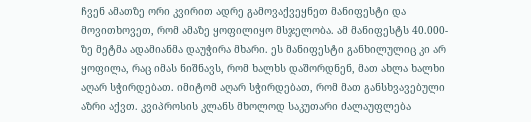ჩვენ ამათზე ორი კვირით ადრე გამოვაქვეყნეთ მანიფესტი და მოვითხოვეთ, რომ ამაზე ყოფილიყო მსჯელობა. ამ მანიფესტს 40.000-ზე მეტმა ადამიანმა დაუჭირა მხარი. ეს მანიფესტი განხილულიც კი არ ყოფილა, რაც იმას ნიშნავს, რომ ხალხს დაშორდნენ, მათ ახლა ხალხი აღარ სჭირდებათ. იმიტომ აღარ სჭირდებათ, რომ მათ განსხვავებული აზრი აქვთ. კვიპროსის კლანს მხოლოდ საკუთარი ძალაუფლება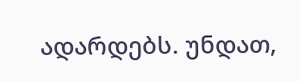ადარდებს. უნდათ,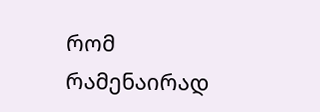რომ რამენაირად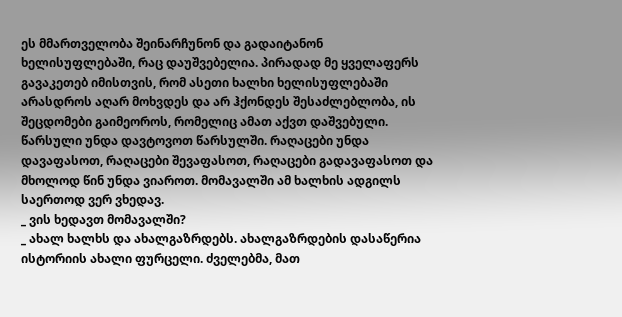ეს მმართველობა შეინარჩუნონ და გადაიტანონ ხელისუფლებაში, რაც დაუშვებელია. პირადად მე ყველაფერს გავაკეთებ იმისთვის, რომ ასეთი ხალხი ხელისუფლებაში არასდროს აღარ მოხვდეს და არ ჰქონდეს შესაძლებლობა, ის შეცდომები გაიმეოროს, რომელიც ამათ აქვთ დაშვებული. წარსული უნდა დავტოვოთ წარსულში. რაღაცები უნდა დავაფასოთ, რაღაცები შევაფასოთ, რაღაცები გადავაფასოთ და მხოლოდ წინ უნდა ვიაროთ. მომავალში ამ ხალხის ადგილს საერთოდ ვერ ვხედავ.
_ ვის ხედავთ მომავალში?
_ ახალ ხალხს და ახალგაზრდებს. ახალგაზრდების დასაწერია ისტორიის ახალი ფურცელი. ძველებმა, მათ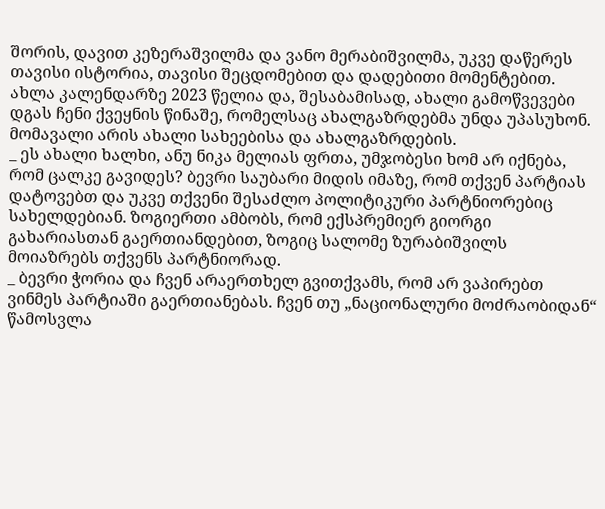შორის, დავით კეზერაშვილმა და ვანო მერაბიშვილმა, უკვე დაწერეს თავისი ისტორია, თავისი შეცდომებით და დადებითი მომენტებით. ახლა კალენდარზე 2023 წელია და, შესაბამისად, ახალი გამოწვევები დგას ჩენი ქვეყნის წინაშე, რომელსაც ახალგაზრდებმა უნდა უპასუხონ. მომავალი არის ახალი სახეებისა და ახალგაზრდების.
_ ეს ახალი ხალხი, ანუ ნიკა მელიას ფრთა, უმჯობესი ხომ არ იქნება, რომ ცალკე გავიდეს? ბევრი საუბარი მიდის იმაზე, რომ თქვენ პარტიას დატოვებთ და უკვე თქვენი შესაძლო პოლიტიკური პარტნიორებიც სახელდებიან. ზოგიერთი ამბობს, რომ ექსპრემიერ გიორგი გახარიასთან გაერთიანდებით, ზოგიც სალომე ზურაბიშვილს მოიაზრებს თქვენს პარტნიორად.
_ ბევრი ჭორია და ჩვენ არაერთხელ გვითქვამს, რომ არ ვაპირებთ ვინმეს პარტიაში გაერთიანებას. ჩვენ თუ „ნაციონალური მოძრაობიდან“ წამოსვლა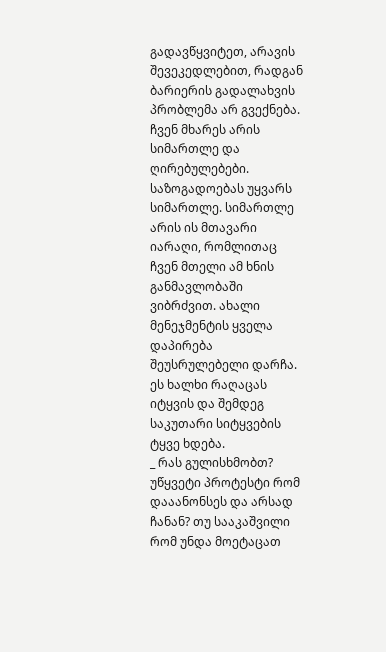გადავწყვიტეთ, არავის შევეკედლებით, რადგან ბარიერის გადალახვის პრობლემა არ გვექნება. ჩვენ მხარეს არის სიმართლე და ღირებულებები. საზოგადოებას უყვარს სიმართლე. სიმართლე არის ის მთავარი იარაღი, რომლითაც ჩვენ მთელი ამ ხნის განმავლობაში ვიბრძვით. ახალი მენეჯმენტის ყველა დაპირება შეუსრულებელი დარჩა. ეს ხალხი რაღაცას იტყვის და შემდეგ საკუთარი სიტყვების ტყვე ხდება.
_ რას გულისხმობთ? უწყვეტი პროტესტი რომ დააანონსეს და არსად ჩანან? თუ სააკაშვილი რომ უნდა მოეტაცათ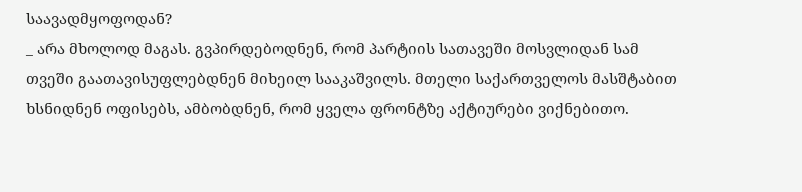საავადმყოფოდან?
_ არა მხოლოდ მაგას. გვპირდებოდნენ, რომ პარტიის სათავეში მოსვლიდან სამ თვეში გაათავისუფლებდნენ მიხეილ სააკაშვილს. მთელი საქართველოს მასშტაბით ხსნიდნენ ოფისებს, ამბობდნენ, რომ ყველა ფრონტზე აქტიურები ვიქნებითო.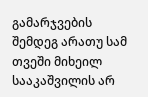გამარჯვების შემდეგ არათუ სამ თვეში მიხეილ სააკაშვილის არ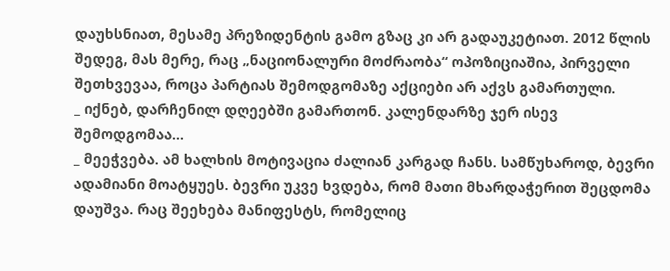დაუხსნიათ, მესამე პრეზიდენტის გამო გზაც კი არ გადაუკეტიათ. 2012 წლის შედეგ, მას მერე, რაც „ნაციონალური მოძრაობა“ ოპოზიციაშია, პირველი შეთხვევაა, როცა პარტიას შემოდგომაზე აქციები არ აქვს გამართული.
_ იქნებ, დარჩენილ დღეებში გამართონ. კალენდარზე ჯერ ისევ შემოდგომაა…
_ მეეჭვება. ამ ხალხის მოტივაცია ძალიან კარგად ჩანს. სამწუხაროდ, ბევრი ადამიანი მოატყუეს. ბევრი უკვე ხვდება, რომ მათი მხარდაჭერით შეცდომა დაუშვა. რაც შეეხება მანიფესტს, რომელიც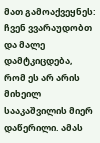მათ გამოაქვეყნეს: ჩვენ ვვარაუდობთ და მალე დამტკიცდება, რომ ეს არ არის მიხეილ სააკაშვილის მიერ დაწერილი. ამას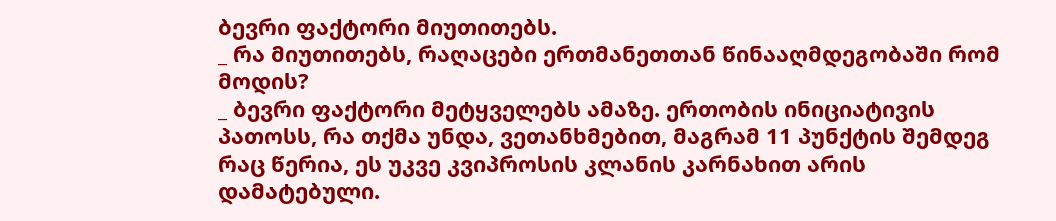ბევრი ფაქტორი მიუთითებს.
_ რა მიუთითებს, რაღაცები ერთმანეთთან წინააღმდეგობაში რომ მოდის?
_ ბევრი ფაქტორი მეტყველებს ამაზე. ერთობის ინიციატივის პათოსს, რა თქმა უნდა, ვეთანხმებით, მაგრამ 11 პუნქტის შემდეგ რაც წერია, ეს უკვე კვიპროსის კლანის კარნახით არის დამატებული.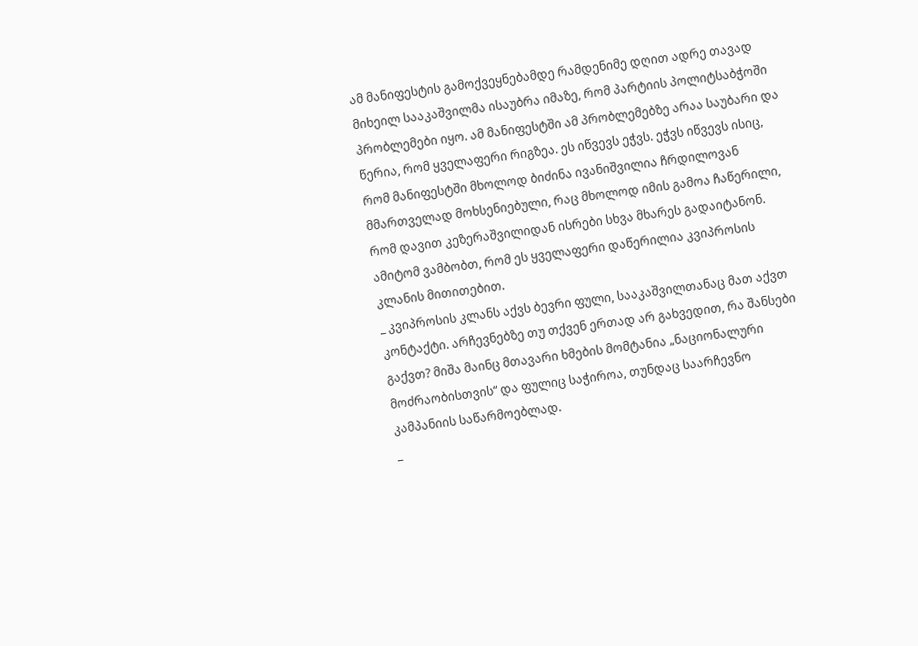ამ მანიფესტის გამოქვეყნებამდე რამდენიმე დღით ადრე თავად მიხეილ სააკაშვილმა ისაუბრა იმაზე, რომ პარტიის პოლიტსაბჭოში პრობლემები იყო. ამ მანიფესტში ამ პრობლემებზე არაა საუბარი და წერია, რომ ყველაფერი რიგზეა. ეს იწვევს ეჭვს. ეჭვს იწვევს ისიც, რომ მანიფესტში მხოლოდ ბიძინა ივანიშვილია ჩრდილოვან მმართველად მოხსენიებული, რაც მხოლოდ იმის გამოა ჩაწერილი, რომ დავით კეზერაშვილიდან ისრები სხვა მხარეს გადაიტანონ. ამიტომ ვამბობთ, რომ ეს ყველაფერი დაწერილია კვიპროსის კლანის მითითებით.
_ კვიპროსის კლანს აქვს ბევრი ფული, სააკაშვილთანაც მათ აქვთ კონტაქტი. არჩევნებზე თუ თქვენ ერთად არ გახვედით, რა შანსები გაქვთ? მიშა მაინც მთავარი ხმების მომტანია „ნაციონალური მოძრაობისთვის“ და ფულიც საჭიროა, თუნდაც საარჩევნო კამპანიის საწარმოებლად.
_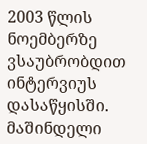2003 წლის ნოემბერზე ვსაუბრობდით ინტერვიუს დასაწყისში. მაშინდელი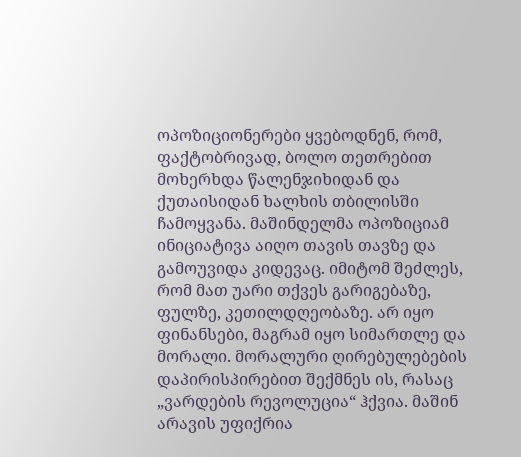ოპოზიციონერები ყვებოდნენ, რომ, ფაქტობრივად, ბოლო თეთრებით მოხერხდა წალენჯიხიდან და ქუთაისიდან ხალხის თბილისში ჩამოყვანა. მაშინდელმა ოპოზიციამ ინიციატივა აიღო თავის თავზე და გამოუვიდა კიდევაც. იმიტომ შეძლეს, რომ მათ უარი თქვეს გარიგებაზე, ფულზე, კეთილდღეობაზე. არ იყო ფინანსები, მაგრამ იყო სიმართლე და მორალი. მორალური ღირებულებების დაპირისპირებით შექმნეს ის, რასაც „ვარდების რევოლუცია“ ჰქვია. მაშინ არავის უფიქრია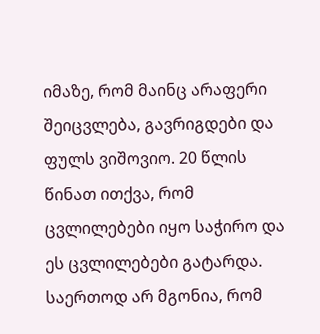იმაზე, რომ მაინც არაფერი შეიცვლება, გავრიგდები და ფულს ვიშოვიო. 20 წლის წინათ ითქვა, რომ ცვლილებები იყო საჭირო და ეს ცვლილებები გატარდა.
საერთოდ არ მგონია, რომ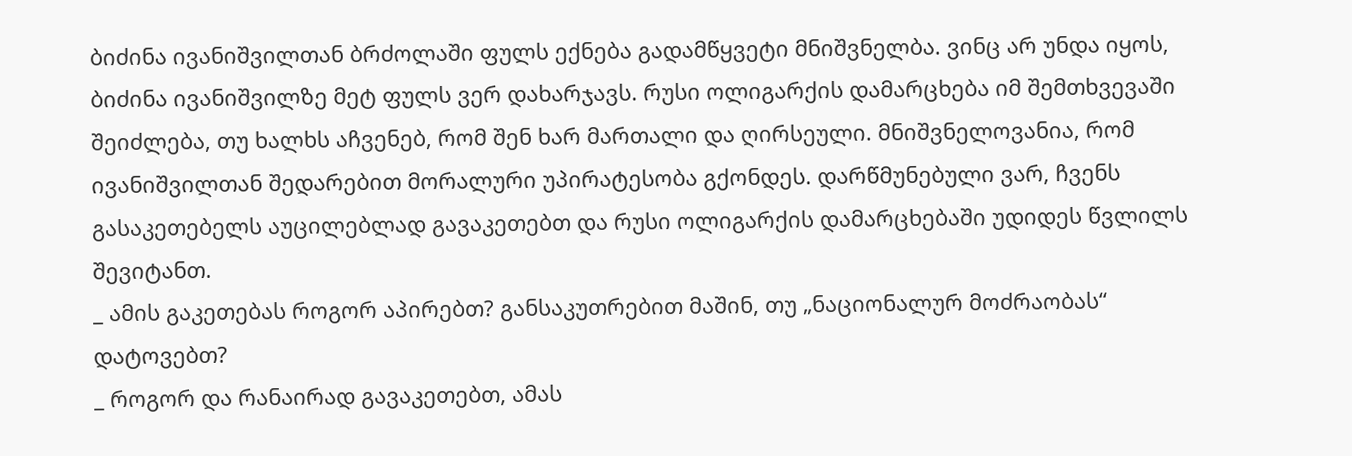ბიძინა ივანიშვილთან ბრძოლაში ფულს ექნება გადამწყვეტი მნიშვნელბა. ვინც არ უნდა იყოს, ბიძინა ივანიშვილზე მეტ ფულს ვერ დახარჯავს. რუსი ოლიგარქის დამარცხება იმ შემთხვევაში შეიძლება, თუ ხალხს აჩვენებ, რომ შენ ხარ მართალი და ღირსეული. მნიშვნელოვანია, რომ ივანიშვილთან შედარებით მორალური უპირატესობა გქონდეს. დარწმუნებული ვარ, ჩვენს გასაკეთებელს აუცილებლად გავაკეთებთ და რუსი ოლიგარქის დამარცხებაში უდიდეს წვლილს შევიტანთ.
_ ამის გაკეთებას როგორ აპირებთ? განსაკუთრებით მაშინ, თუ „ნაციონალურ მოძრაობას“ დატოვებთ?
_ როგორ და რანაირად გავაკეთებთ, ამას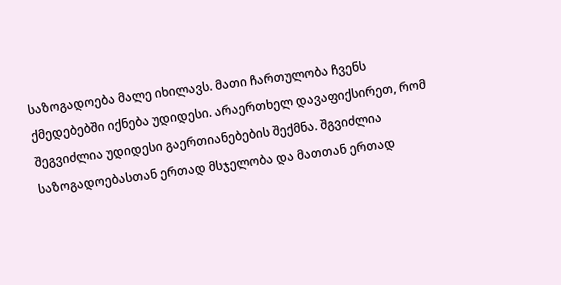საზოგადოება მალე იხილავს. მათი ჩართულობა ჩვენს ქმედებებში იქნება უდიდესი. არაერთხელ დავაფიქსირეთ, რომ შეგვიძლია უდიდესი გაერთიანებების შექმნა. შგვიძლია საზოგადოებასთან ერთად მსჯელობა და მათთან ერთად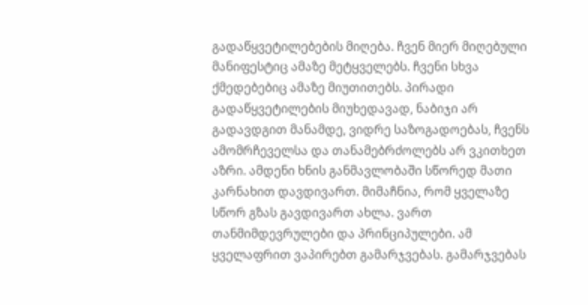გადაწყვეტილებების მიღება. ჩვენ მიერ მიღებული მანიფესტიც ამაზე მეტყველებს. ჩვენი სხვა ქმედებებიც ამაზე მიუთითებს. პირადი გადაწყვეტილების მიუხედავად, ნაბიჯი არ გადავდგით მანამდე, ვიდრე საზოგადოებას, ჩვენს ამომრჩეველსა და თანამებრძოლებს არ ვკითხეთ აზრი. ამდენი ხნის განმავლობაში სწორედ მათი კარნახით დავდივართ. მიმაჩნია, რომ ყველაზე სწორ გზას გავდივართ ახლა. ვართ თანმიმდევრულები და პრინციპულები. ამ ყველაფრით ვაპირებთ გამარჯვებას. გამარჯვებას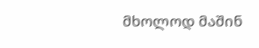მხოლოდ მაშინ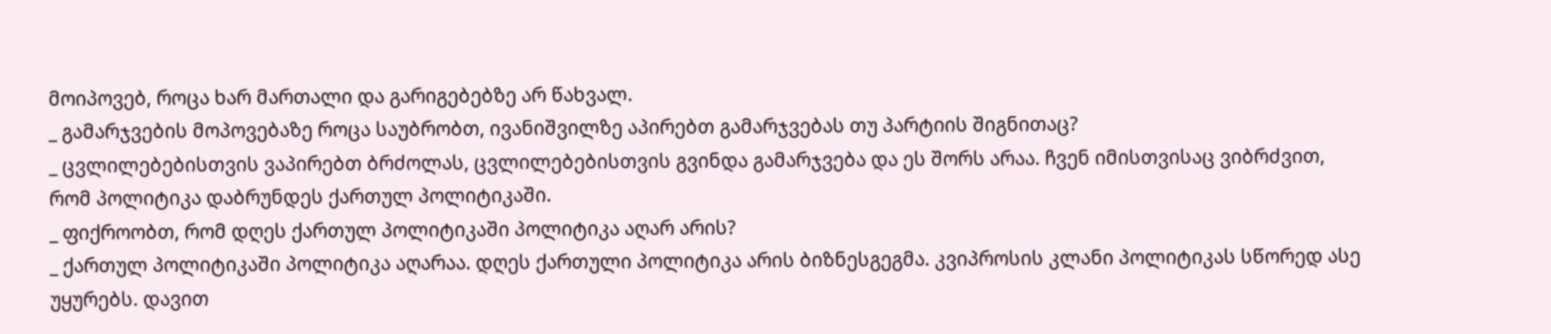მოიპოვებ, როცა ხარ მართალი და გარიგებებზე არ წახვალ.
_ გამარჯვების მოპოვებაზე როცა საუბრობთ, ივანიშვილზე აპირებთ გამარჯვებას თუ პარტიის შიგნითაც?
_ ცვლილებებისთვის ვაპირებთ ბრძოლას, ცვლილებებისთვის გვინდა გამარჯვება და ეს შორს არაა. ჩვენ იმისთვისაც ვიბრძვით, რომ პოლიტიკა დაბრუნდეს ქართულ პოლიტიკაში.
_ ფიქროობთ, რომ დღეს ქართულ პოლიტიკაში პოლიტიკა აღარ არის?
_ ქართულ პოლიტიკაში პოლიტიკა აღარაა. დღეს ქართული პოლიტიკა არის ბიზნესგეგმა. კვიპროსის კლანი პოლიტიკას სწორედ ასე უყურებს. დავით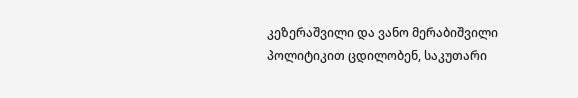კეზერაშვილი და ვანო მერაბიშვილი პოლიტიკით ცდილობენ, საკუთარი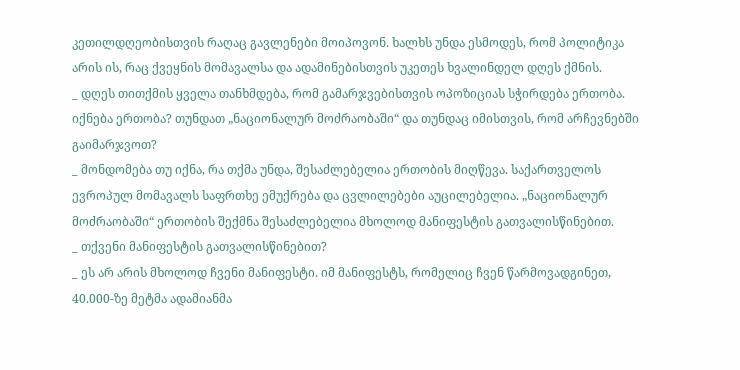კეთილდღეობისთვის რაღაც გავლენები მოიპოვონ. ხალხს უნდა ესმოდეს, რომ პოლიტიკა არის ის, რაც ქვეყნის მომავალსა და ადამინებისთვის უკეთეს ხვალინდელ დღეს ქმნის.
_ დღეს თითქმის ყველა თანხმდება, რომ გამარჯვებისთვის ოპოზიციას სჭირდება ერთობა. იქნება ერთობა? თუნდათ „ნაციონალურ მოძრაობაში“ და თუნდაც იმისთვის, რომ არჩევნებში გაიმარჯვოთ?
_ მონდომება თუ იქნა, რა თქმა უნდა, შესაძლებელია ერთობის მიღწევა. საქართველოს ევროპულ მომავალს საფრთხე ემუქრება და ცვლილებები აუცილებელია. „ნაციონალურ მოძრაობაში“ ერთობის შექმნა შესაძლებელია მხოლოდ მანიფესტის გათვალისწინებით.
_ თქვენი მანიფესტის გათვალისწინებით?
_ ეს არ არის მხოლოდ ჩვენი მანიფესტი. იმ მანიფესტს, რომელიც ჩვენ წარმოვადგინეთ, 40.000-ზე მეტმა ადამიანმა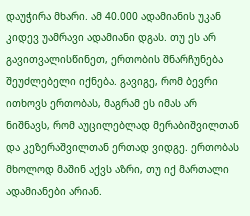დაუჭირა მხარი. ამ 40.000 ადამიანის უკან კიდევ უამრავი ადამიანი დგას. თუ ეს არ გავითვალისწინეთ, ერთობის შნარჩუნება შეუძლებელი იქნება. გავიგე, რომ ბევრი ითხოვს ერთობას, მაგრამ ეს იმას არ ნიშნავს, რომ აუცილებლად მერაბიშვილთან და კეზერაშვილთან ერთად ვიდგე. ერთობას მხოლოდ მაშინ აქვს აზრი, თუ იქ მართალი ადამიანები არიან.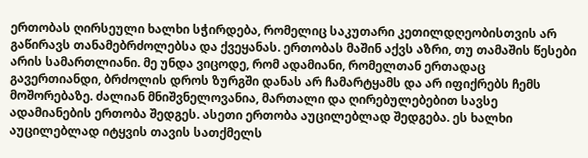ერთობას ღირსეული ხალხი სჭირდება, რომელიც საკუთარი კეთილდღეობისთვის არ გაწირავს თანამებრძოლებსა და ქვეყანას. ერთობას მაშინ აქვს აზრი, თუ თამაშის წესები არის სამართლიანი. მე უნდა ვიცოდე, რომ ადამიანი, რომელთან ერთადაც გავერთიანდი, ბრძოლის დროს ზურგში დანას არ ჩამარტყამს და არ იფიქრებს ჩემს მოშორებაზე. ძალიან მნიშვნელოვანია, მართალი და ღირებულებებით სავსე ადამიანების ერთობა შედგეს. ასეთი ერთობა აუცილებლად შედგება. ეს ხალხი აუცილებლად იტყვის თავის სათქმელს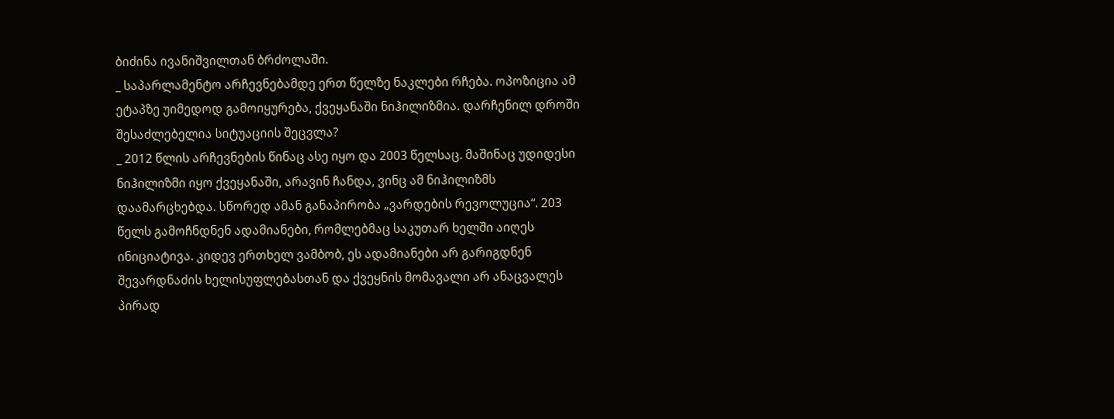ბიძინა ივანიშვილთან ბრძოლაში.
_ საპარლამენტო არჩევნებამდე ერთ წელზე ნაკლები რჩება. ოპოზიცია ამ ეტაპზე უიმედოდ გამოიყურება, ქვეყანაში ნიჰილიზმია. დარჩენილ დროში შესაძლებელია სიტუაციის შეცვლა?
_ 2012 წლის არჩევნების წინაც ასე იყო და 2003 წელსაც. მაშინაც უდიდესი ნიჰილიზმი იყო ქვეყანაში, არავინ ჩანდა, ვინც ამ ნიჰილიზმს დაამარცხებდა. სწორედ ამან განაპირობა „ვარდების რევოლუცია“. 203 წელს გამოჩნდნენ ადამიანები, რომლებმაც საკუთარ ხელში აიღეს ინიციატივა. კიდევ ერთხელ ვამბობ, ეს ადამიანები არ გარიგდნენ შევარდნაძის ხელისუფლებასთან და ქვეყნის მომავალი არ ანაცვალეს პირად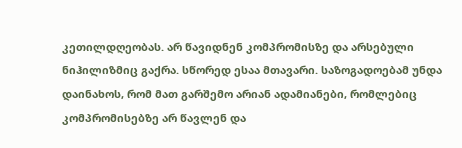კეთილდღეობას. არ წავიდნენ კომპრომისზე და არსებული ნიჰილიზმიც გაქრა. სწორედ ესაა მთავარი. საზოგადოებამ უნდა დაინახოს, რომ მათ გარშემო არიან ადამიანები, რომლებიც კომპრომისებზე არ წავლენ და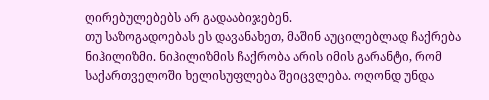ღირებულებებს არ გადააბიჯებენ.
თუ საზოგადოებას ეს დავანახეთ, მაშინ აუცილებლად ჩაქრება ნიჰილიზმი. ნიჰილიზმის ჩაქრობა არის იმის გარანტი, რომ საქართველოში ხელისუფლება შეიცვლება. ოღონდ უნდა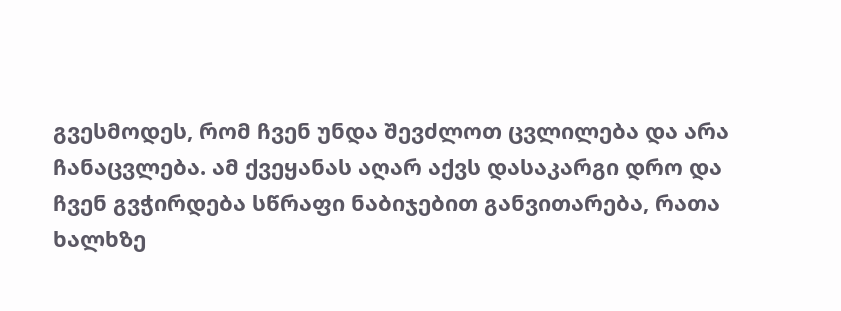გვესმოდეს, რომ ჩვენ უნდა შევძლოთ ცვლილება და არა ჩანაცვლება. ამ ქვეყანას აღარ აქვს დასაკარგი დრო და ჩვენ გვჭირდება სწრაფი ნაბიჯებით განვითარება, რათა ხალხზე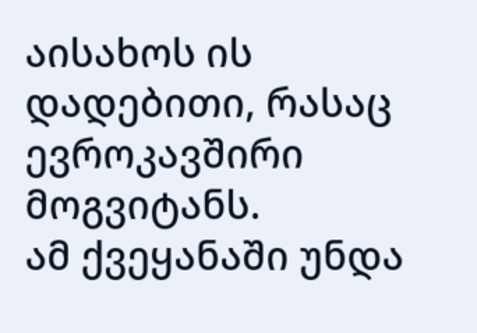აისახოს ის დადებითი, რასაც ევროკავშირი მოგვიტანს.
ამ ქვეყანაში უნდა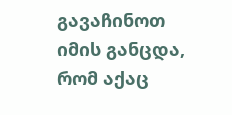გავაჩინოთ იმის განცდა, რომ აქაც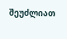შეუძლიათ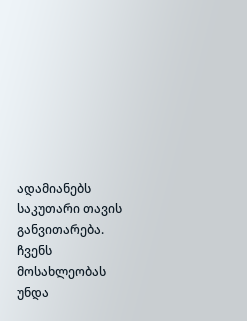ადამიანებს საკუთარი თავის განვითარება. ჩვენს მოსახლეობას უნდა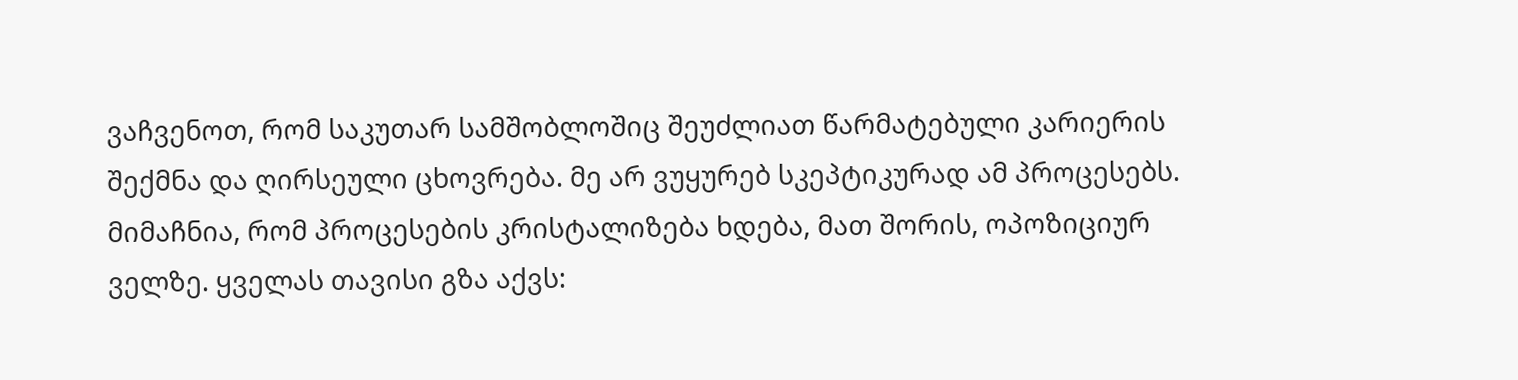ვაჩვენოთ, რომ საკუთარ სამშობლოშიც შეუძლიათ წარმატებული კარიერის შექმნა და ღირსეული ცხოვრება. მე არ ვუყურებ სკეპტიკურად ამ პროცესებს. მიმაჩნია, რომ პროცესების კრისტალიზება ხდება, მათ შორის, ოპოზიციურ ველზე. ყველას თავისი გზა აქვს: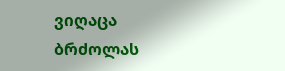ვიღაცა ბრძოლას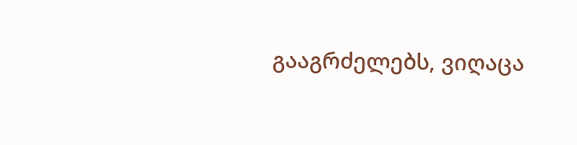გააგრძელებს, ვიღაცა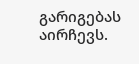გარიგებას აირჩევს.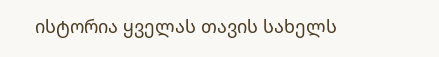ისტორია ყველას თავის სახელს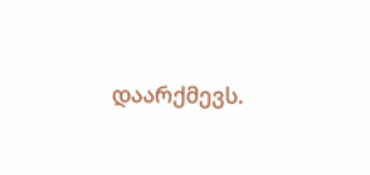დაარქმევს.